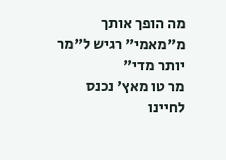מה הופך אותך מ"מאמי" רגיש ל"מר יותר מדי"
מר טו מאץ' נכנס לחיינו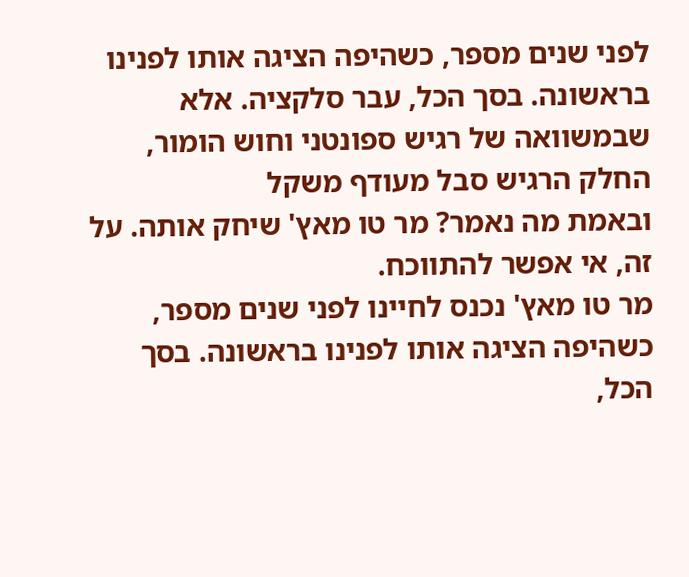לפני שנים מספר, כשהיפה הציגה אותו לפנינו בראשונה. בסך הכל, עבר סלקציה. אלא שבמשוואה של רגיש ספונטני וחוש הומור, החלק הרגיש סבל מעודף משקל
ובאמת מה נאמר? מר טו מאץ' שיחק אותה. על זה, אי אפשר להתווכח.
מר טו מאץ' נכנס לחיינו לפני שנים מספר, כשהיפה הציגה אותו לפנינו בראשונה. בסך הכל,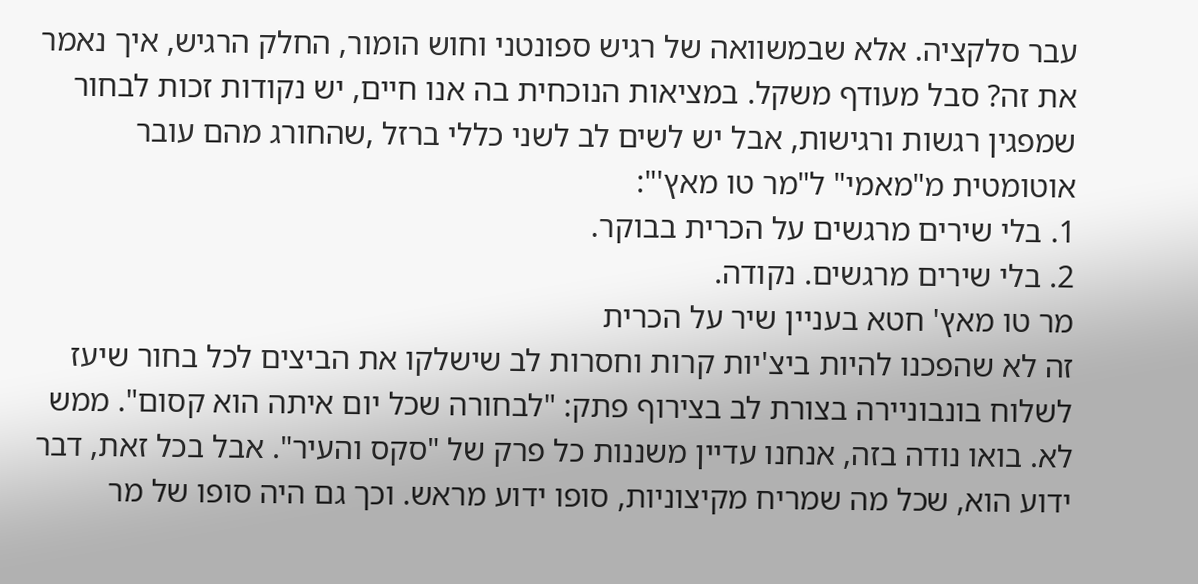עבר סלקציה. אלא שבמשוואה של רגיש ספונטני וחוש הומור, החלק הרגיש, איך נאמר את זה? סבל מעודף משקל. במציאות הנוכחית בה אנו חיים, יש נקודות זכות לבחור שמפגין רגשות ורגישות, אבל יש לשים לב לשני כללי ברזל ,שהחורג מהם עובר אוטומטית מ"מאמי" ל"מר טו מאץ'":
1. בלי שירים מרגשים על הכרית בבוקר.
2. בלי שירים מרגשים. נקודה.
מר טו מאץ' חטא בעניין שיר על הכרית
זה לא שהפכנו להיות ביצ'יות קרות וחסרות לב שישלקו את הביצים לכל בחור שיעז לשלוח בונבוניירה בצורת לב בצירוף פתק: "לבחורה שכל יום איתה הוא קסום". ממש לא. בואו נודה בזה, אנחנו עדיין משננות כל פרק של "סקס והעיר". אבל בכל זאת, דבר ידוע הוא, שכל מה שמריח מקיצוניות, סופו ידוע מראש. וכך גם היה סופו של מר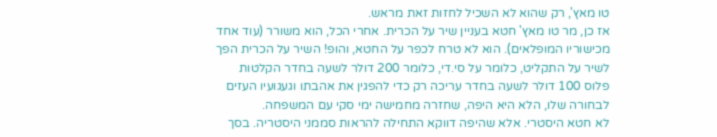טו מאץ', רק שהוא לא השכיל לחזות זאת מראש.
אז כן, מר טו מאץ' חטא בעניין שיר על הכרית. אחרי הכל, הוא משורר (עוד אחד מכישוריו המופלאים). הוא לא טרח לכפר על החטא, והופ! השיר על הכרית הפך לשיר על התקליט, כלומר על סי.די, כלומר 200 דולר לשעה בחדר הקלטות פלוס 100 דולר לשעה בחדר עריכה רק כדי להפגין את אהבתו וגעגועיו העזים לבחורה שלו, הלא היא היפה, שחזרה מחמישה ימי סקי עם המשפחה.
לא חטא היסטרי. אלא שהיפה דווקא התחילה להראות סממני היסטריה. בסך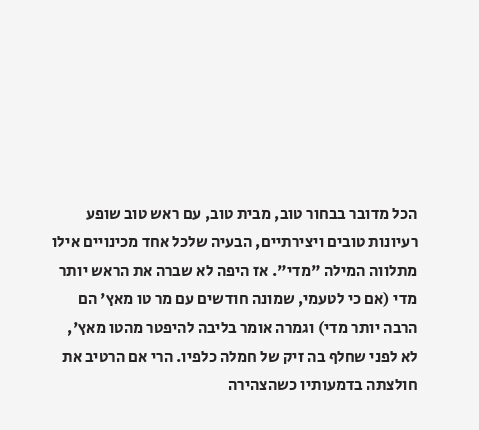הכל מדובר בבחור טוב, מבית טוב, עם ראש טוב שופע רעיונות טובים ויצירתיים, הבעיה שלכל אחד מכינויים אילו מתלווה המילה "מדי". אז היפה לא שברה את הראש יותר מדי (אם כי לטעמי, שמונה חודשים עם מר טו מאץ' הם הרבה יותר מדי) וגמרה אומר בליבה להיפטר מהטו מאץ', לא לפני שחלף בה זיק של חמלה כלפיו. הרי אם הרטיב את חולצתה בדמעותיו כשהצהירה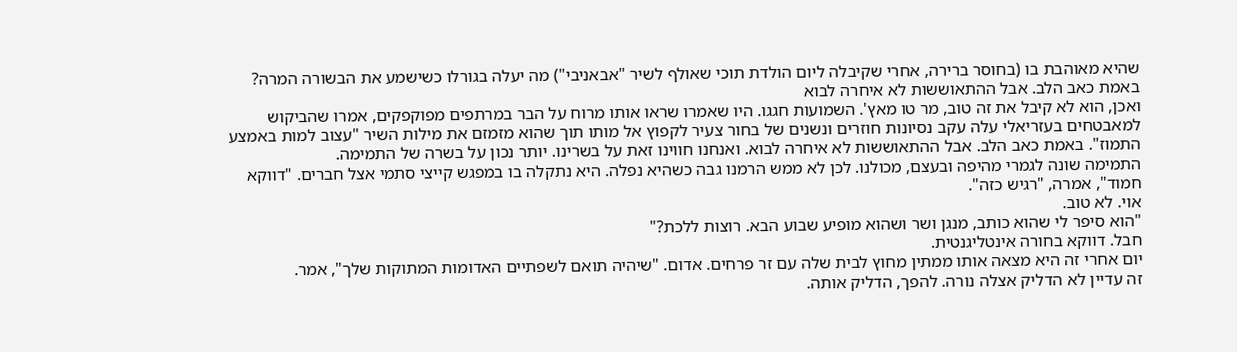שהיא מאוהבת בו (בחוסר ברירה, אחרי שקיבלה ליום הולדת תוכי שאולף לשיר "אבאניבי") מה יעלה בגורלו כשישמע את הבשורה המרה?
באמת כאב הלב. אבל ההתאוששות לא איחרה לבוא
ואכן, הוא לא קיבל את זה טוב, מר טו מאץ'. השמועות חגגו. היו שאמרו שראו אותו מרוח על הבר במרתפים מפוקפקים, אמרו שהביקוש למאבטחים בעזריאלי עלה עקב נסיונות חוזרים ונשנים של בחור צעיר לקפוץ אל מותו תוך שהוא מזמזם את מילות השיר "עצוב למות באמצע התמוז". באמת כאב הלב. אבל ההתאוששות לא איחרה לבוא. ואנחנו חווינו זאת על בשרינו. יותר נכון על בשרה של התמימה.
התמימה שונה לגמרי מהיפה ובעצם, מכולנו. לכן לא ממש הרמנו גבה כשהיא נפלה. היא נתקלה בו במפגש קייצי סתמי אצל חברים. "דווקא חמוד", אמרה, "רגיש כזה".
אוי. לא טוב.
"הוא סיפר לי שהוא כותב, מנגן ושר ושהוא מופיע שבוע הבא. רוצות ללכת?"
חבל. דווקא בחורה אינטליגנטית.
יום אחרי זה היא מצאה אותו ממתין מחוץ לבית שלה עם זר פרחים. אדום. "שיהיה תואם לשפתיים האדומות המתוקות שלך", אמר.
זה עדיין לא הדליק אצלה נורה. להפך, הדליק אותה.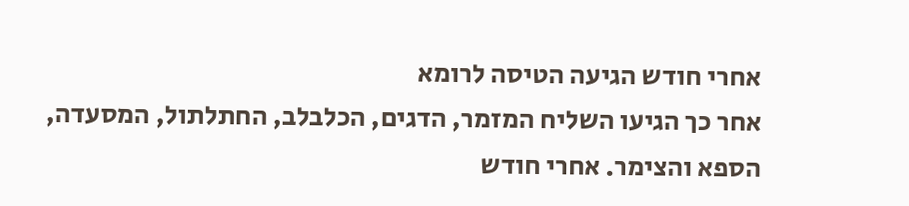אחרי חודש הגיעה הטיסה לרומא
אחר כך הגיעו השליח המזמר, הדגים, הכלבלב, החתלתול, המסעדה, הספא והצימר. אחרי חודש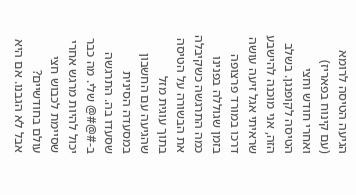הגיעה הטיסה לרומא (עם קינוח בפאריז) ואחרי חודש וחצי הטיסה לקופנגן. בשלב הזה, אני מוכנה להישבע שראיתי אגל זיעה עושה דרכו במורד פרצופה בזמן שגוללה בפנינו כמה התרגשה כשקיבלה את הבשורה על הטיסה בתוך עוגית מזל שהגיעה עם החשבון במסעדה הסינית שסעדו בה. התרגשה ב-#@#@ שלי. מה כבר יכול להיות מרגש אחרי שסיימת לכבוש חצי עולם בחודשיים?
אבל לא הגבנו. אם היא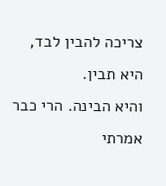צריכה להבין לבד, היא תבין.
והיא הבינה. הרי כבר אמרתי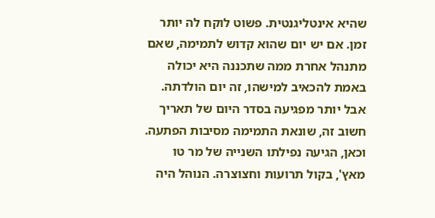שהיא אינטליגנטית. פשוט לוקח לה יותר זמן. אם יש יום שהוא קדוש לתמימה, שאם מתנהל אחרת ממה שתכננה היא יכולה באמת להכאיב למישהו, זה יום הולדתה. אבל יותר מפגיעה בסדר היום של תאריך חשוב זה, שונאת התמימה מסיבות הפתעה. וכאן, הגיעה נפילתו השנייה של מר טו מאץ', בקול תרועות וחצוצרה. הנוהל היה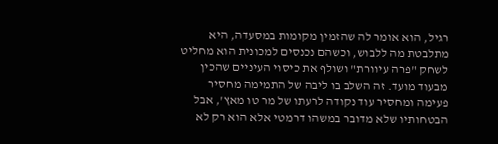רגיל, הוא אומר לה שהזמין מקומות במסעדה, היא מתלבטת מה ללבוש, וכשהם נכנסים למכונית הוא מחליט לשחק "פרה עיוורת" ושולף את כיסוי העיניים שהכין מבעוד מועד. זה השלב בו ליבה של התמימה מחסיר פעימה ומחסיר עוד נקודה לרעתו של מר טו מאץ', אבל הבטחותיו שלא מדובר במשהו דרמטי אלא הוא רק לא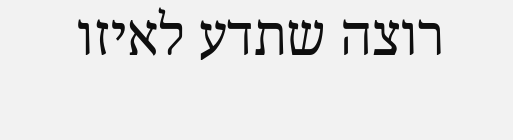רוצה שתדע לאיזו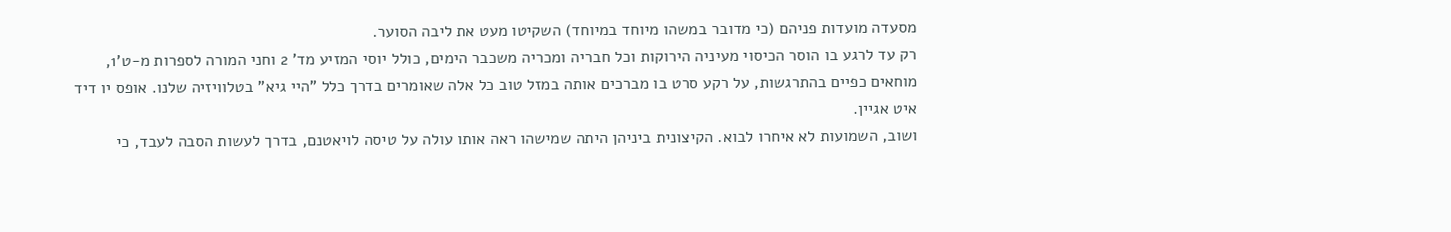מסעדה מועדות פניהם (כי מדובר במשהו מיוחד במיוחד) השקיטו מעט את ליבה הסוער.
רק עד לרגע בו הוסר הכיסוי מעיניה הירוקות וכל חבריה ומכריה משכבר הימים, כולל יוסי המזיע מד' 2 וחני המורה לספרות מ-ט'1, מוחאים כפיים בהתרגשות, על רקע סרט בו מברכים אותה במזל טוב כל אלה שאומרים בדרך כלל "היי גיא" בטלוויזיה שלנו. אופס יו דיד איט אגיין.
ושוב, השמועות לא איחרו לבוא. הקיצונית ביניהן היתה שמישהו ראה אותו עולה על טיסה לויאטנם, בדרך לעשות הסבה לעבד, כי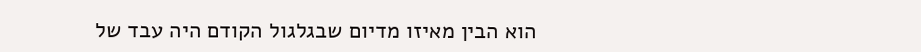הוא הבין מאיזו מדיום שבגלגול הקודם היה עבד של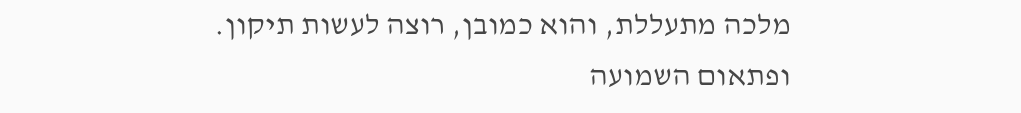מלכה מתעללת, והוא כמובן, רוצה לעשות תיקון.
ופתאום השמועה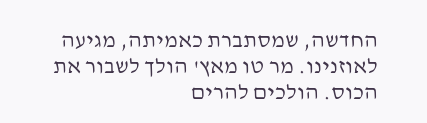החדשה, שמסתברת כאמיתה, מגיעה לאוזנינו. מר טו מאץ' הולך לשבור את הכוס. הולכים להרים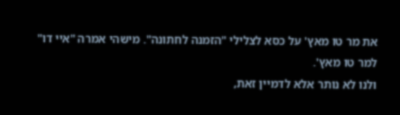את מר טו מאץ' על כסא לצלילי "הזמנה לחתונה". מישהי אמרה "איי דו" למר טו מאץ'.
ולנו לא נותר אלא לדמיין זאת,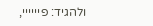ולהגיד: פיייייי,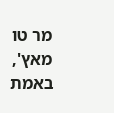מר טו מאץ', באמת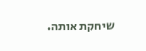שיחקת אותה.